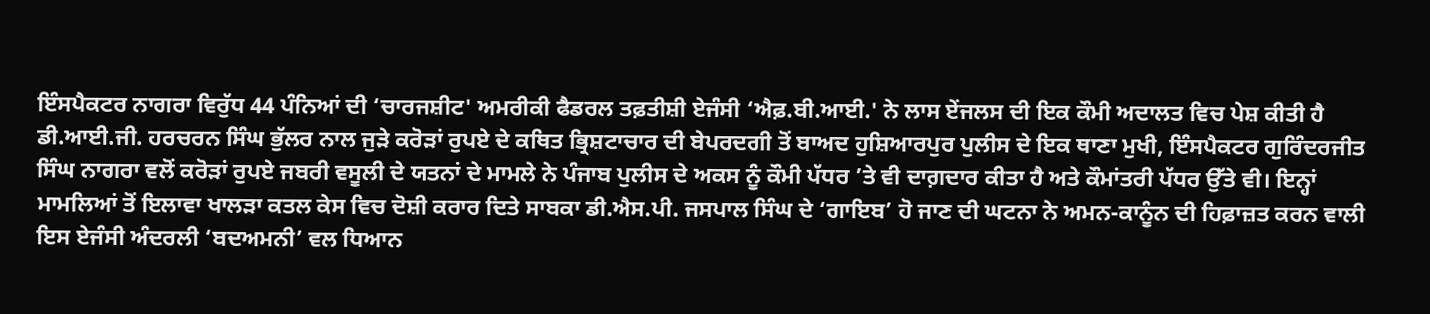ਇੰਸਪੈਕਟਰ ਨਾਗਰਾ ਵਿਰੁੱਧ 44 ਪੰਨਿਆਂ ਦੀ ‘ਚਾਰਜਸ਼ੀਟ' ਅਮਰੀਕੀ ਫੈਡਰਲ ਤਫ਼ਤੀਸ਼ੀ ਏਜੰਸੀ ‘ਐਫ਼.ਬੀ.ਆਈ.' ਨੇ ਲਾਸ ਏਂਜਲਸ ਦੀ ਇਕ ਕੌਮੀ ਅਦਾਲਤ ਵਿਚ ਪੇਸ਼ ਕੀਤੀ ਹੈ
ਡੀ.ਆਈ.ਜੀ. ਹਰਚਰਨ ਸਿੰਘ ਭੁੱਲਰ ਨਾਲ ਜੁੜੇ ਕਰੋੜਾਂ ਰੁਪਏ ਦੇ ਕਥਿਤ ਭ੍ਰਿਸ਼ਟਾਚਾਰ ਦੀ ਬੇਪਰਦਗੀ ਤੋਂ ਬਾਅਦ ਹੁਸ਼ਿਆਰਪੁਰ ਪੁਲੀਸ ਦੇ ਇਕ ਥਾਣਾ ਮੁਖੀ, ਇੰਸਪੈਕਟਰ ਗੁਰਿੰਦਰਜੀਤ ਸਿੰਘ ਨਾਗਰਾ ਵਲੋਂ ਕਰੋੜਾਂ ਰੁਪਏ ਜਬਰੀ ਵਸੂਲੀ ਦੇ ਯਤਨਾਂ ਦੇ ਮਾਮਲੇ ਨੇ ਪੰਜਾਬ ਪੁਲੀਸ ਦੇ ਅਕਸ ਨੂੰ ਕੌਮੀ ਪੱਧਰ ’ਤੇ ਵੀ ਦਾਗ਼ਦਾਰ ਕੀਤਾ ਹੈ ਅਤੇ ਕੌਮਾਂਤਰੀ ਪੱਧਰ ਉੱਤੇ ਵੀ। ਇਨ੍ਹਾਂ ਮਾਮਲਿਆਂ ਤੋਂ ਇਲਾਵਾ ਖਾਲੜਾ ਕਤਲ ਕੇਸ ਵਿਚ ਦੋਸ਼ੀ ਕਰਾਰ ਦਿਤੇ ਸਾਬਕਾ ਡੀ.ਐਸ.ਪੀ. ਜਸਪਾਲ ਸਿੰਘ ਦੇ ‘ਗਾਇਬ’ ਹੋ ਜਾਣ ਦੀ ਘਟਨਾ ਨੇ ਅਮਨ-ਕਾਨੂੰਨ ਦੀ ਹਿਫ਼ਾਜ਼ਤ ਕਰਨ ਵਾਲੀ ਇਸ ਏਜੰਸੀ ਅੰਦਰਲੀ ‘ਬਦਅਮਨੀ’ ਵਲ ਧਿਆਨ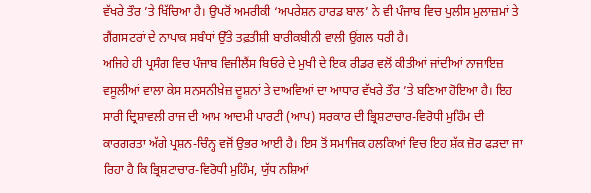ਵੱਖਰੇ ਤੌਰ ’ਤੇ ਖਿੱਚਿਆ ਹੈ। ਉਪਰੋਂ ਅਮਰੀਕੀ ‘ਅਪਰੇਸ਼ਨ ਹਾਰਡ ਬਾਲ’ ਨੇ ਵੀ ਪੰਜਾਬ ਵਿਚ ਪੁਲੀਸ ਮੁਲਾਜ਼ਮਾਂ ਤੇ ਗੈਂਗਸਟਰਾਂ ਦੇ ਨਾਪਾਕ ਸਬੰਧਾਂ ਉੱਤੇ ਤਫ਼ਤੀਸ਼ੀ ਬਾਰੀਕਬੀਨੀ ਵਾਲੀ ਉਂਗਲ ਧਰੀ ਹੈ।
ਅਜਿਹੇ ਹੀ ਪ੍ਰਸੰਗ ਵਿਚ ਪੰਜਾਬ ਵਿਜੀਲੈਂਸ ਬਿਓਰੇ ਦੇ ਮੁਖੀ ਦੇ ਇਕ ਰੀਡਰ ਵਲੋਂ ਕੀਤੀਆਂ ਜਾਂਦੀਆਂ ਨਾਜਾਇਜ਼ ਵਸੂਲੀਆਂ ਵਾਲਾ ਕੇਸ ਸਨਸਨੀਖ਼ੇਜ਼ ਦੂਸ਼ਨਾਂ ਤੇ ਦਾਅਵਿਆਂ ਦਾ ਆਧਾਰ ਵੱਖਰੇ ਤੌਰ ’ਤੇ ਬਣਿਆ ਹੋਇਆ ਹੈ। ਇਹ ਸਾਰੀ ਦ੍ਰਿਸ਼ਾਵਲੀ ਰਾਜ ਦੀ ਆਮ ਆਦਮੀ ਪਾਰਟੀ (ਆਪ) ਸਰਕਾਰ ਦੀ ਭ੍ਰਿਸ਼ਟਾਚਾਰ-ਵਿਰੋਧੀ ਮੁਹਿੰਮ ਦੀ ਕਾਰਗਰਤਾ ਅੱਗੇ ਪ੍ਰਸ਼ਨ-ਚਿੰਨ੍ਹ ਵਜੋਂ ਉਭਰ ਆਈ ਹੈ। ਇਸ ਤੋਂ ਸਮਾਜਿਕ ਹਲਕਿਆਂ ਵਿਚ ਇਹ ਸ਼ੱਕ ਜ਼ੋਰ ਫੜਦਾ ਜਾ ਰਿਹਾ ਹੈ ਕਿ ਭ੍ਰਿਸ਼ਟਾਚਾਰ-ਵਿਰੋਧੀ ਮੁਹਿੰਮ, ਯੁੱਧ ਨਸ਼ਿਆਂ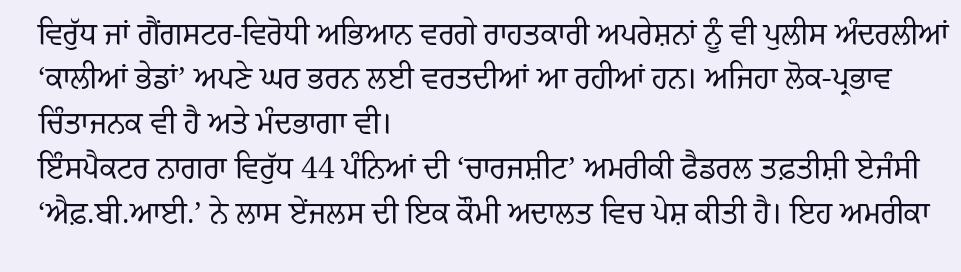ਵਿਰੁੱਧ ਜਾਂ ਗੈਂਗਸਟਰ-ਵਿਰੋਧੀ ਅਭਿਆਨ ਵਰਗੇ ਰਾਹਤਕਾਰੀ ਅਪਰੇਸ਼ਨਾਂ ਨੂੰ ਵੀ ਪੁਲੀਸ ਅੰਦਰਲੀਆਂ ‘ਕਾਲੀਆਂ ਭੇਡਾਂ’ ਅਪਣੇ ਘਰ ਭਰਨ ਲਈ ਵਰਤਦੀਆਂ ਆ ਰਹੀਆਂ ਹਨ। ਅਜਿਹਾ ਲੋਕ-ਪ੍ਰਭਾਵ ਚਿੰਤਾਜਨਕ ਵੀ ਹੈ ਅਤੇ ਮੰਦਭਾਗਾ ਵੀ।
ਇੰਸਪੈਕਟਰ ਨਾਗਰਾ ਵਿਰੁੱਧ 44 ਪੰਨਿਆਂ ਦੀ ‘ਚਾਰਜਸ਼ੀਟ’ ਅਮਰੀਕੀ ਫੈਡਰਲ ਤਫ਼ਤੀਸ਼ੀ ਏਜੰਸੀ ‘ਐਫ਼.ਬੀ.ਆਈ.’ ਨੇ ਲਾਸ ਏਂਜਲਸ ਦੀ ਇਕ ਕੌਮੀ ਅਦਾਲਤ ਵਿਚ ਪੇਸ਼ ਕੀਤੀ ਹੈ। ਇਹ ਅਮਰੀਕਾ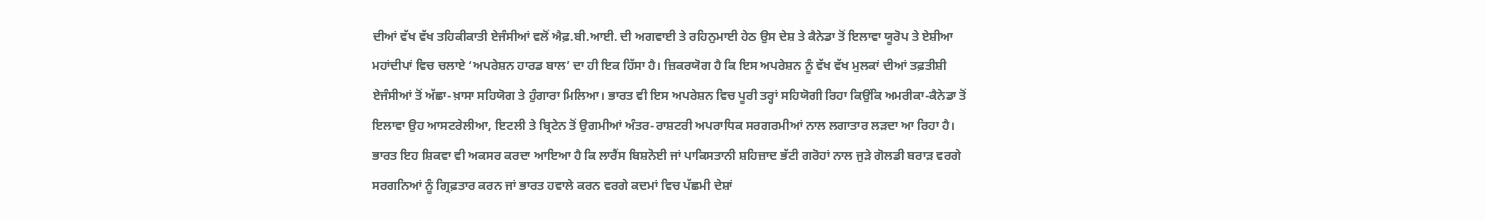ਦੀਆਂ ਵੱਖ ਵੱਖ ਤਹਿਕੀਕਾਤੀ ਏਜੰਸੀਆਂ ਵਲੋਂ ਐਫ਼.ਬੀ.ਆਈ. ਦੀ ਅਗਵਾਈ ਤੇ ਰਹਿਨੁਮਾਈ ਹੇਠ ਉਸ ਦੇਸ਼ ਤੇ ਕੈਨੇਡਾ ਤੋਂ ਇਲਾਵਾ ਯੂਰੋਪ ਤੇ ਏਸ਼ੀਆ ਮਹਾਂਦੀਪਾਂ ਵਿਚ ਚਲਾਏ ‘ਅਪਰੇਸ਼ਨ ਹਾਰਡ ਬਾਲ’ ਦਾ ਹੀ ਇਕ ਹਿੱਸਾ ਹੈ। ਜ਼ਿਕਰਯੋਗ ਹੈ ਕਿ ਇਸ ਅਪਰੇਸ਼ਨ ਨੂੰ ਵੱਖ ਵੱਖ ਮੁਲਕਾਂ ਦੀਆਂ ਤਫ਼ਤੀਸ਼ੀ ਏਜੰਸੀਆਂ ਤੋਂ ਅੱਛਾ-ਖ਼ਾਸਾ ਸਹਿਯੋਗ ਤੇ ਹੁੰਗਾਰਾ ਮਿਲਿਆ। ਭਾਰਤ ਵੀ ਇਸ ਅਪਰੇਸ਼ਨ ਵਿਚ ਪੂਰੀ ਤਰ੍ਹਾਂ ਸਹਿਯੋਗੀ ਰਿਹਾ ਕਿਉਂਕਿ ਅਮਰੀਕਾ-ਕੈਨੇਡਾ ਤੋਂ ਇਲਾਵਾ ਉਹ ਆਸਟਰੇਲੀਆ, ਇਟਲੀ ਤੇ ਬ੍ਰਿਟੇਨ ਤੋਂ ਉਗਮੀਆਂ ਅੰਤਰ-ਰਾਸ਼ਟਰੀ ਅਪਰਾਧਿਕ ਸਰਗਰਮੀਆਂ ਨਾਲ ਲਗਾਤਾਰ ਲੜਦਾ ਆ ਰਿਹਾ ਹੈ।
ਭਾਰਤ ਇਹ ਸ਼ਿਕਵਾ ਵੀ ਅਕਸਰ ਕਰਦਾ ਆਇਆ ਹੈ ਕਿ ਲਾਰੈਂਸ ਬਿਸ਼ਨੋਈ ਜਾਂ ਪਾਕਿਸਤਾਨੀ ਸ਼ਹਿਜ਼ਾਦ ਭੱਟੀ ਗਰੋਹਾਂ ਨਾਲ ਜੁੜੇ ਗੋਲਡੀ ਬਰਾੜ ਵਰਗੇ ਸਰਗਨਿਆਂ ਨੂੰ ਗ੍ਰਿਫ਼ਤਾਰ ਕਰਨ ਜਾਂ ਭਾਰਤ ਹਵਾਲੇ ਕਰਨ ਵਰਗੇ ਕਦਮਾਂ ਵਿਚ ਪੱਛਮੀ ਦੇਸ਼ਾਂ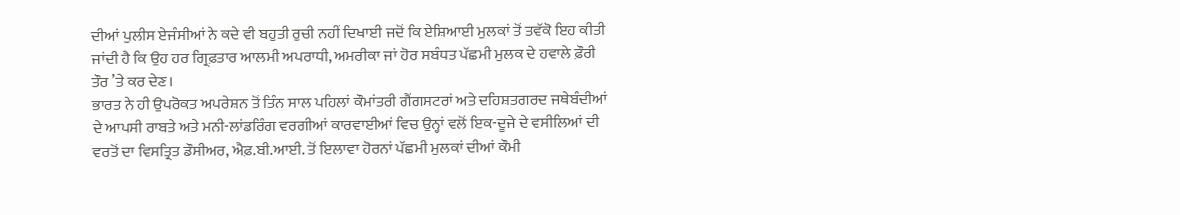ਦੀਆਂ ਪੁਲੀਸ ਏਜੰਸੀਆਂ ਨੇ ਕਦੇ ਵੀ ਬਹੁਤੀ ਰੁਚੀ ਨਹੀਂ ਦਿਖਾਈ ਜਦੋਂ ਕਿ ਏਸ਼ਿਆਈ ਮੁਲਕਾਂ ਤੋਂ ਤਵੱਕੋ ਇਹ ਕੀਤੀ ਜਾਂਦੀ ਹੈ ਕਿ ਉਹ ਹਰ ਗ੍ਰਿਫ਼ਤਾਰ ਆਲਮੀ ਅਪਰਾਧੀ, ਅਮਰੀਕਾ ਜਾਂ ਹੋਰ ਸਬੰਧਤ ਪੱਛਮੀ ਮੁਲਕ ਦੇ ਹਵਾਲੇ ਫ਼ੌਰੀ ਤੌਰ ’ਤੇ ਕਰ ਦੇਣ।
ਭਾਰਤ ਨੇ ਹੀ ਉਪਰੋਕਤ ਅਪਰੇਸ਼ਨ ਤੋਂ ਤਿੰਨ ਸਾਲ ਪਹਿਲਾਂ ਕੌਮਾਂਤਰੀ ਗੈਂਗਸਟਰਾਂ ਅਤੇ ਦਹਿਸ਼ਤਗਰਦ ਜਥੇਬੰਦੀਆਂ ਦੇ ਆਪਸੀ ਰਾਬਤੇ ਅਤੇ ਮਨੀ-ਲਾਂਡਰਿੰਗ ਵਰਗੀਆਂ ਕਾਰਵਾਈਆਂ ਵਿਚ ਉਨ੍ਹਾਂ ਵਲੋਂ ਇਕ-ਦੂਜੇ ਦੇ ਵਸੀਲਿਆਂ ਦੀ ਵਰਤੋਂ ਦਾ ਵਿਸਤ੍ਰਿਤ ਡੌਸੀਅਰ, ਐਫ਼.ਬੀ.ਆਈ. ਤੋਂ ਇਲਾਵਾ ਹੋਰਨਾਂ ਪੱਛਮੀ ਮੁਲਕਾਂ ਦੀਆਂ ਕੌਮੀ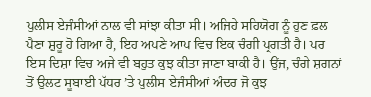ਪੁਲੀਸ ਏਜੰਸੀਆਂ ਨਾਲ ਵੀ ਸਾਂਝਾ ਕੀਤਾ ਸੀ। ਅਜਿਹੇ ਸਹਿਯੋਗ ਨੂੰ ਹੁਣ ਫ਼ਲ ਪੈਣਾ ਸ਼ੁਰੂ ਹੋ ਗਿਆ ਹੈ, ਇਹ ਅਪਣੇ ਆਪ ਵਿਚ ਇਕ ਚੰਗੀ ਪ੍ਰਗਤੀ ਹੈ। ਪਰ ਇਸ ਦਿਸ਼ਾ ਵਿਚ ਅਜੇ ਵੀ ਬਹੁਤ ਕੁਝ ਕੀਤਾ ਜਾਣਾ ਬਾਕੀ ਹੈ। ਉਂਜ, ਚੰਗੇ ਸ਼ਗਨਾਂ ਤੋਂ ਉਲਟ ਸੂਬਾਈ ਪੱਧਰ ’ਤੇ ਪੁਲੀਸ ਏਜੰਸੀਆਂ ਅੰਦਰ ਜੋ ਕੁਝ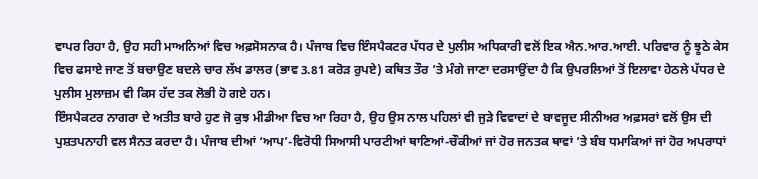ਵਾਪਰ ਰਿਹਾ ਹੈ, ਉਹ ਸਹੀ ਮਾਅਨਿਆਂ ਵਿਚ ਅਫ਼ਸੋਸਨਾਕ ਹੈ। ਪੰਜਾਬ ਵਿਚ ਇੰਸਪੈਕਟਰ ਪੱਧਰ ਦੇ ਪੁਲੀਸ ਅਧਿਕਾਰੀ ਵਲੋਂ ਇਕ ਐਨ.ਆਰ.ਆਈ. ਪਰਿਵਾਰ ਨੂੰ ਝੂਠੇ ਕੇਸ ਵਿਚ ਫਸਾਏ ਜਾਣ ਤੋਂ ਬਚਾਉਣ ਬਦਲੇ ਚਾਰ ਲੱਖ ਡਾਲਰ (ਭਾਵ 3.81 ਕਰੋੜ ਰੁਪਏ) ਕਥਿਤ ਤੌਰ ’ਤੇ ਮੰਗੇ ਜਾਣਾ ਦਰਸਾਉਂਦਾ ਹੈ ਕਿ ਉਪਰਲਿਆਂ ਤੋਂ ਇਲਾਵਾ ਹੇਠਲੇ ਪੱਧਰ ਦੇ ਪੁਲੀਸ ਮੁਲਾਜ਼ਮ ਵੀ ਕਿਸ ਹੱਦ ਤਕ ਲੋਭੀ ਹੋ ਗਏ ਹਨ।
ਇੰਸਪੈਕਟਰ ਨਾਗਰਾ ਦੇ ਅਤੀਤ ਬਾਰੇ ਹੁਣ ਜੋ ਕੁਝ ਮੀਡੀਆ ਵਿਚ ਆ ਰਿਹਾ ਹੈ, ਉਹ ਉਸ ਨਾਲ ਪਹਿਲਾਂ ਵੀ ਜੁੜੇ ਵਿਵਾਦਾਂ ਦੇ ਬਾਵਜੂਦ ਸੀਨੀਅਰ ਅਫ਼ਸਰਾਂ ਵਲੋਂ ਉਸ ਦੀ ਪੁਸ਼ਤਪਨਾਹੀ ਵਲ ਸੈਨਤ ਕਰਦਾ ਹੈ। ਪੰਜਾਬ ਦੀਆਂ ‘ਆਪ’-ਵਿਰੋਧੀ ਸਿਆਸੀ ਪਾਰਟੀਆਂ ਥਾਣਿਆਂ-ਚੌਕੀਆਂ ਜਾਂ ਹੋਰ ਜਨਤਕ ਥਾਵਾਂ ’ਤੇ ਬੰਬ ਧਮਾਕਿਆਂ ਜਾਂ ਹੋਰ ਅਪਰਾਧਾਂ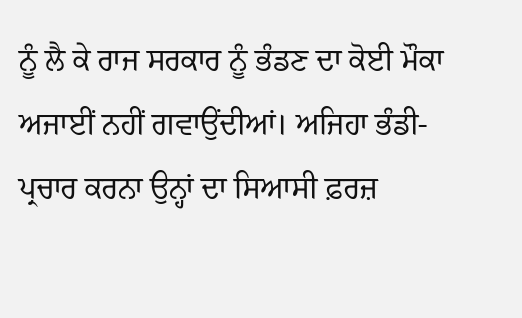ਨੂੰ ਲੈ ਕੇ ਰਾਜ ਸਰਕਾਰ ਨੂੰ ਭੰਡਣ ਦਾ ਕੋਈ ਮੌਕਾ ਅਜਾਈਂ ਨਹੀਂ ਗਵਾਉਂਦੀਆਂ। ਅਜਿਹਾ ਭੰਡੀ-ਪ੍ਰਚਾਰ ਕਰਨਾ ਉਨ੍ਹਾਂ ਦਾ ਸਿਆਸੀ ਫ਼ਰਜ਼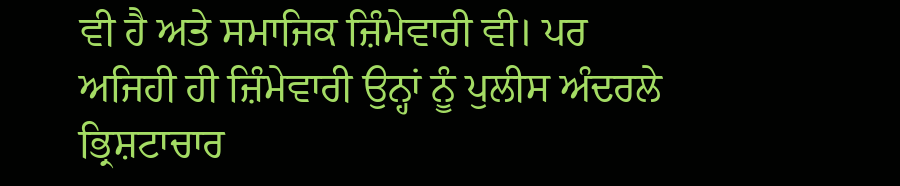ਵੀ ਹੈ ਅਤੇ ਸਮਾਜਿਕ ਜ਼ਿੰਮੇਵਾਰੀ ਵੀ। ਪਰ ਅਜਿਹੀ ਹੀ ਜ਼ਿੰਮੇਵਾਰੀ ਉਨ੍ਹਾਂ ਨੂੰ ਪੁਲੀਸ ਅੰਦਰਲੇ ਭ੍ਰਿਸ਼ਟਾਚਾਰ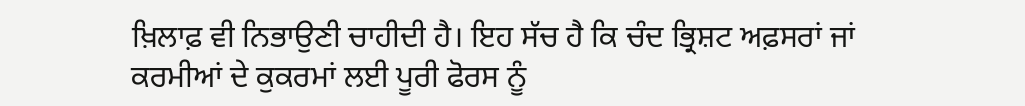ਖ਼ਿਲਾਫ਼ ਵੀ ਨਿਭਾਉਣੀ ਚਾਹੀਦੀ ਹੈ। ਇਹ ਸੱਚ ਹੈ ਕਿ ਚੰਦ ਭ੍ਰਿਸ਼ਟ ਅਫ਼ਸਰਾਂ ਜਾਂ ਕਰਮੀਆਂ ਦੇ ਕੁਕਰਮਾਂ ਲਈ ਪੂਰੀ ਫੋਰਸ ਨੂੰ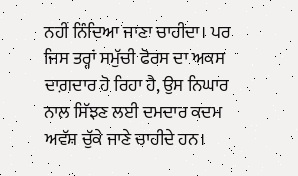ਨਹੀਂ ਨਿੰਦਿਆ ਜਾਣਾ ਚਾਹੀਦਾ। ਪਰ ਜਿਸ ਤਰ੍ਹਾਂ ਸਮੁੱਚੀ ਫੋਰਸ ਦਾ ਅਕਸ ਦਾਗ਼ਦਾਰ ਹੋ ਰਿਹਾ ਹੈ, ਉਸ ਨਿਘਾਰ ਨਾਲ ਸਿੱਝਣ ਲਈ ਦਮਦਾਰ ਕਦਮ ਅਵੱਸ਼ ਚੁੱਕੇ ਜਾਣੇ ਚਾਹੀਦੇ ਹਨ।